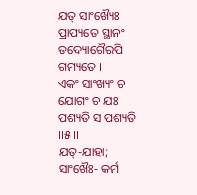ଯତ୍ ସାଂଖ୍ୟୈଃ ପ୍ରାପ୍ୟତେ ସ୍ଥାନଂ ତଦ୍ୟୋଗୈରପି ଗମ୍ୟତେ ।
ଏକଂ ସାଂଖ୍ୟଂ ଚ ଯୋଗଂ ଚ ଯଃ ପଶ୍ୟତି ସ ପଶ୍ୟତି ।।୫।।
ଯତ୍-ଯାହା; ସାଂଖୈଃ- କର୍ମ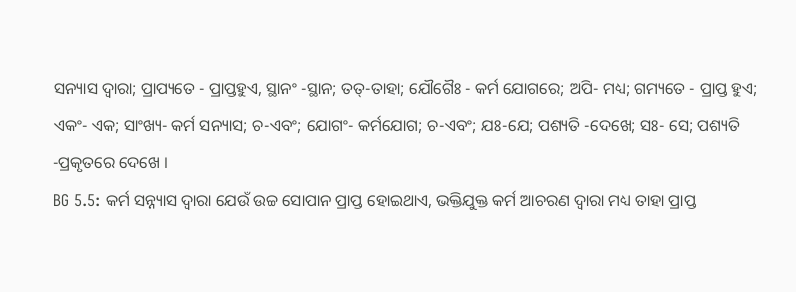ସନ୍ୟାସ ଦ୍ୱାରା; ପ୍ରାପ୍ୟତେ - ପ୍ରାପ୍ତହୁଏ, ସ୍ଥାନଂ -ସ୍ଥାନ; ତତ୍-ତାହା; ଯୌଗୈଃ - କର୍ମ ଯୋଗରେ; ଅପି- ମଧ୍ୟ; ଗମ୍ୟତେ - ପ୍ରାପ୍ତ ହୁଏ; ଏକଂ- ଏକ; ସାଂଖ୍ୟ- କର୍ମ ସନ୍ୟାସ; ଚ-ଏବଂ; ଯୋଗଂ- କର୍ମଯୋଗ; ଚ-ଏବଂ; ଯଃ-ଯେ; ପଶ୍ୟତି -ଦେଖେ; ସଃ- ସେ; ପଶ୍ୟତି -ପ୍ରକୃତରେ ଦେଖେ ।
BG 5.5: କର୍ମ ସନ୍ନ୍ୟାସ ଦ୍ୱାରା ଯେଉଁ ଉଚ୍ଚ ସୋପାନ ପ୍ରାପ୍ତ ହୋଇଥାଏ, ଭକ୍ତିଯୁକ୍ତ କର୍ମ ଆଚରଣ ଦ୍ୱାରା ମଧ୍ୟ ତାହା ପ୍ରାପ୍ତ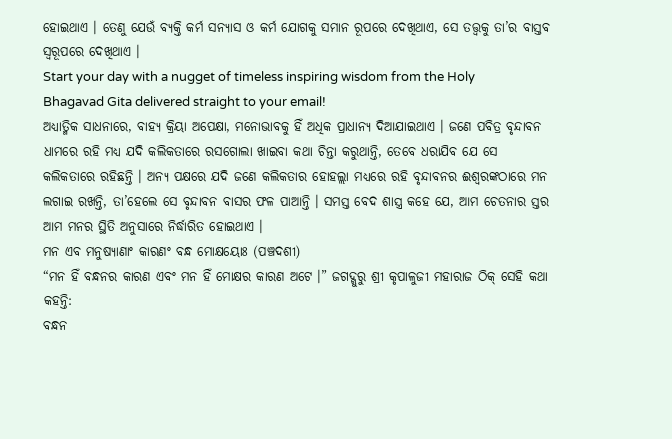ହୋଇଥାଏ । ତେଣୁ ଯେଉଁ ବ୍ୟକ୍ତି କର୍ମ ସନ୍ୟାସ ଓ କର୍ମ ଯୋଗକୁ ସମାନ ରୂପରେ ଦେଖିଥାଏ, ସେ ତତ୍ତ୍ୱକୁ ତା’ର ବାସ୍ତବ ସ୍ୱରୂପରେ ଦେଖିଥାଏ ।
Start your day with a nugget of timeless inspiring wisdom from the Holy Bhagavad Gita delivered straight to your email!
ଅଧ୍ୟାତ୍ମିକ ସାଧନାରେ, ବାହ୍ୟ କ୍ରିୟା ଅପେକ୍ଷା, ମନୋଭାବକୁ ହିଁ ଅଧିକ ପ୍ରାଧାନ୍ୟ ଦିଆଯାଇଥାଏ । ଜଣେ ପବିତ୍ର ବୃନ୍ଦାବନ ଧାମରେ ରହି ମଧ୍ୟ ଯଦି କଲିକତାରେ ରସଗୋଲା ଖାଇବା କଥା ଚିନ୍ତା କରୁଥାନ୍ତି, ତେବେ ଧରାଯିବ ଯେ ସେ କଲିକତାରେ ରହିଛନ୍ତି । ଅନ୍ୟ ପକ୍ଷରେ ଯଦି ଜଣେ କଲିକତାର ହୋହଲ୍ଲା ମଧ୍ୟରେ ରହି ବୃନ୍ଦାବନର ଈଶ୍ୱରଙ୍କଠାରେ ମନ ଲଗାଇ ରଖନ୍ତି, ତା’ହେଲେ ସେ ବୃନ୍ଦାବନ ବାସର ଫଳ ପାଆନ୍ତି । ସମସ୍ତ ବେଦ ଶାସ୍ତ୍ର କହେ ଯେ, ଆମ ଚେତନାର ସ୍ତର ଆମ ମନର ସ୍ଥିତି ଅନୁସାରେ ନିର୍ଦ୍ଧାରିତ ହୋଇଥାଏ ।
ମନ ଏବ ମନୁଷ୍ୟାଣାଂ କାରଣଂ ବନ୍ଧ ମୋକ୍ଷୟୋଃ (ପଞ୍ଚଦଶୀ)
“ମନ ହିଁ ବନ୍ଧନର କାରଣ ଏବଂ ମନ ହିଁ ମୋକ୍ଷର କାରଣ ଅଟେ ।” ଜଗଦ୍ଗୁରୁ ଶ୍ରୀ କୃପାଳୁଜୀ ମହାରାଜ ଠିକ୍ ସେହି କଥା କହନ୍ତି:
ବନ୍ଧନ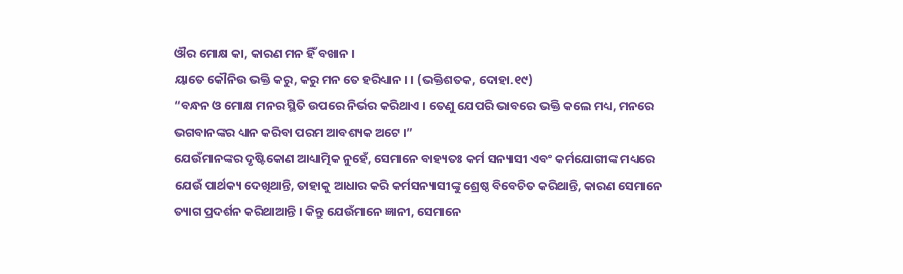ଔର ମୋକ୍ଷ କା, କାରଣ ମନ ହିଁ ବଖାନ ।
ୟାତେ କୌନିଉ ଭକ୍ତି କରୁ, କରୁ ମନ ତେ ହରିଧ୍ୟାନ । । (ଭକ୍ତିଶତକ, ଦୋହା.୧୯)
“ବନ୍ଧନ ଓ ମୋକ୍ଷ ମନର ସ୍ଥିତି ଉପରେ ନିର୍ଭର କରିଥାଏ । ତେଣୁ ଯେପରି ଭାବରେ ଭକ୍ତି କଲେ ମଧ୍ୟ, ମନରେ ଭଗବାନଙ୍କର ଧ୍ୟାନ କରିବା ପରମ ଆବଶ୍ୟକ ଅଟେ ।”
ଯେଉଁମାନଙ୍କର ଦୃଷ୍ଟିକୋଣ ଆଧ୍ୟାତ୍ମିକ ନୁହେଁ, ସେମାନେ ବାହ୍ୟତଃ କର୍ମ ସନ୍ୟାସୀ ଏବଂ କର୍ମଯୋଗୀଙ୍କ ମଧ୍ୟରେ ଯେଉଁ ପାର୍ଥକ୍ୟ ଦେଖିଥାନ୍ତି, ତାହାକୁ ଆଧାର କରି କର୍ମସନ୍ୟାସୀଙ୍କୁ ଶ୍ରେଷ୍ଠ ବିବେଚିତ କରିଥାନ୍ତି, କାରଣ ସେମାନେ ତ୍ୟାଗ ପ୍ରଦର୍ଶନ କରିଥାଆନ୍ତି । କିନ୍ତୁ ଯେଉଁମାନେ ଜ୍ଞାନୀ, ସେମାନେ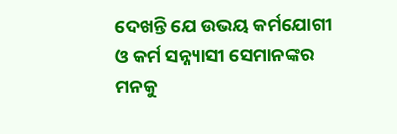ଦେଖନ୍ତି ଯେ ଉଭୟ କର୍ମଯୋଗୀ ଓ କର୍ମ ସନ୍ନ୍ୟାସୀ ସେମାନଙ୍କର ମନକୁ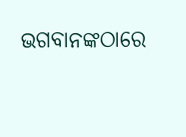ଭଗବାନଙ୍କଠାରେ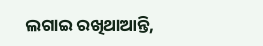ଲଗାଇ ରଖିଥାଆନ୍ତି,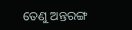ତେଣୁ ଅନ୍ତରଙ୍ଗ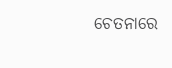ଚେତନାରେ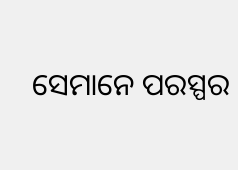ସେମାନେ ପରସ୍ପର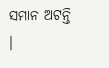ସମାନ ଅଟନ୍ତି ।